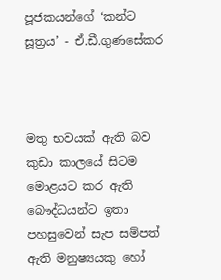පූජකයන්ගේ ‘කන්ට සූත්‍රය’ - ඒ.ඩී.ගුණසේකර



මතු භවයක් ඇති බව කුඩා කාලයේ සිටම මොළයට කර ඇති බෞද්ධයන්ට ඉතා පහසුවෙන් සැප සම්පත් ඇති මනුෂ්‍යයකු හෝ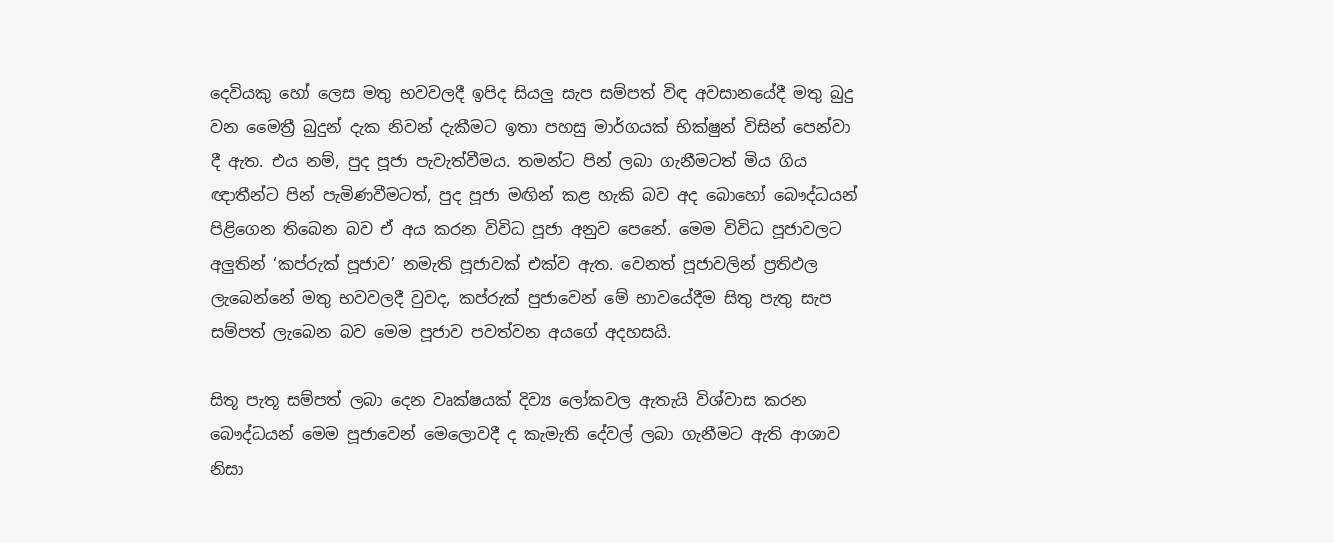දෙවියකු හෝ ලෙස මතු භවවලදී ඉපිද සියලු සැප සම්පත් විඳ අවසානයේදී මතු බුදු වන මෛත්‍රී බුදුන් දැක නිවන් දැකීමට ඉතා පහසු මාර්ගයක් භික්ෂුන් විසින් පෙන්වා දී ඇත. එය නම්, පුද පූජා පැවැත්වීමය. තමන්ට පින් ලබා ගැනීමටත් මිය ගිය ඥාතීන්ට පින් පැමිණවීමටත්, පුද පූජා මඟින් කළ හැකි බව අද බොහෝ බෞද්ධයන් පිළිගෙන තිබෙන බව ඒ අය කරන විවිධ පූජා අනුව පෙනේ. මෙම විවිධ පූජාවලට අලුතින් ‘කප්රුක් පූජාව’ නමැති පූජාවක් එක්ව ඇත. වෙනත් පූජාවලින් ප්‍රතිඵල ලැබෙන්නේ මතු භවවලදී වුවද, කප්රුක් පුජාවෙන් මේ භාවයේදීම සිතු පැතු සැප සම්පත් ලැබෙන බව මෙම පූජාව පවත්වන අයගේ අදහසයි.

සිතූ පැතූ සම්පත් ලබා දෙන වෘක්ෂයක් දිව්‍ය ලෝකවල ඇතැයි විශ්වාස කරන බෞද්ධයන් මෙම පූජාවෙන් මෙලොවදී ද කැමැති දේවල් ලබා ගැනීමට ඇති ආශාව නිසා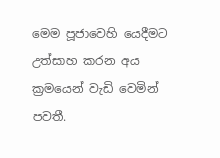මෙම පූජාවෙහි යෙදීමට උත්සාහ කරන අය ක්‍රමයෙන් වැඩි වෙමින් පවතී.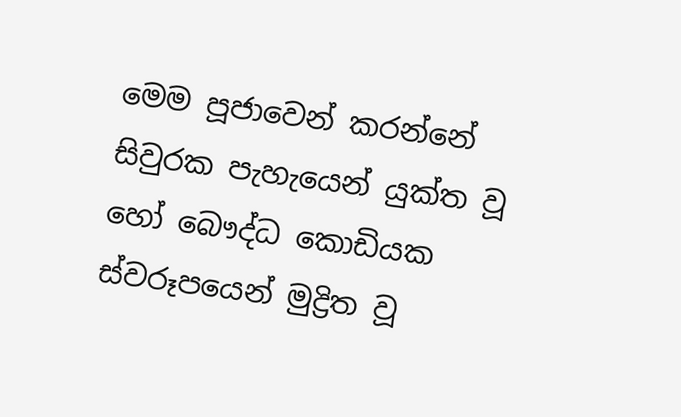මෙම පූජාවෙන් කරන්නේ සිවුරක පැහැයෙන් යුක්ත වූ හෝ බෞද්ධ කොඩියක ස්වරූපයෙන් මුද්‍රිත වූ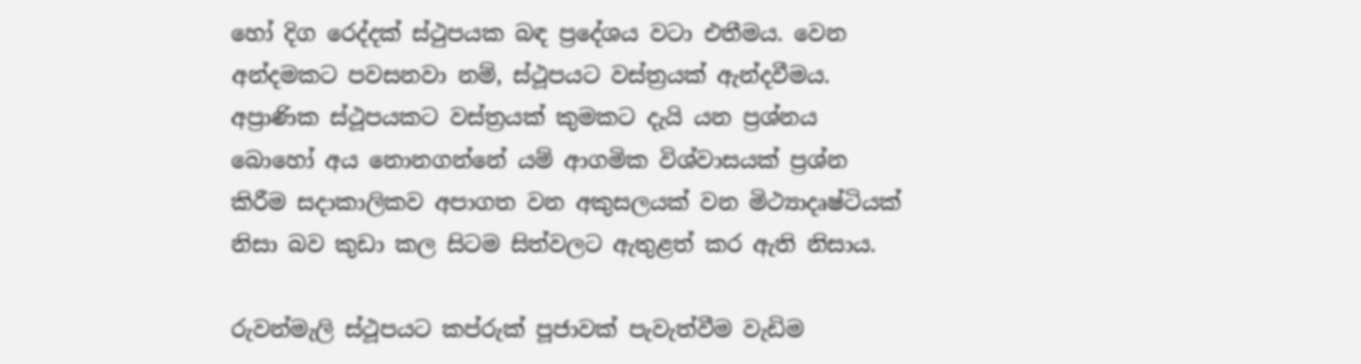හෝ දිග රෙද්දක් ස්ථුපයක බඳ ප්‍රදේශය වටා එතීමය. වෙන අන්දමකට පවසනවා නම්, ස්ථූපයට වස්ත්‍රයක් ඇන්දවීමය. අප්‍රාණික ස්ථූපයකට වස්ත්‍රයක් කුමකට දැයි යන ප්‍රශ්නය බොහෝ අය නොනගන්නේ යම් ආගමික විශ්වාසයක් ප්‍රශ්න කිරීම සදාකාලිකව අපාගත වන අකුසලයක් වන මිථ්‍යාදෘෂ්ටියක් නිසා බව කුඩා කල සිටම සිත්වලට ඇතුළත් කර ඇති නිසාය.

රුවන්මැලි ස්ථූපයට කප්රුක් පූජාවක් පැවැත්වීම වැඩිම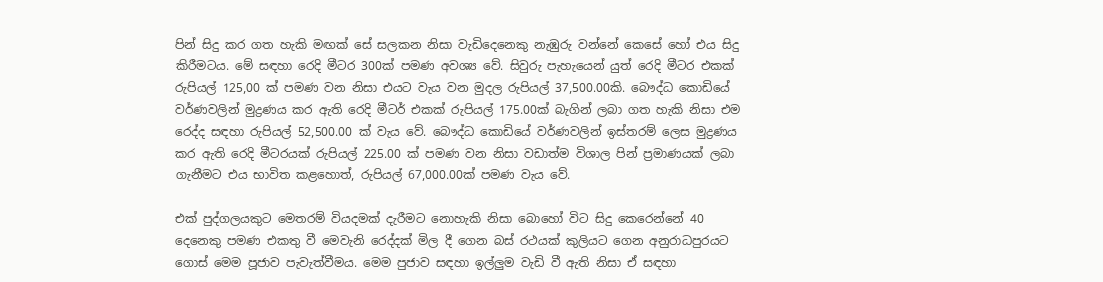පින් සිදු කර ගත හැකි මඟක් සේ සලකන නිසා වැඩිදෙනෙකු නැඹුරු වන්නේ කෙසේ හෝ එය සිදු කිරීමටය. මේ සඳහා රෙදි මීටර 300ක් පමණ අවශ්‍ය වේ. සිවුරු පැහැයෙන් යුත් රෙදි මීටර එකක් රුපියල් 125,00 ක් පමණ වන නිසා එයට වැය වන මුදල රුපියල් 37,500.00කි. බෞද්ධ කොඩියේ වර්ණවලින් මුද්‍රණය කර ඇති රෙදි මීටර් එකක් රුපියල් 175.00ක් බැගින් ලබා ගත හැකි නිසා එම රෙද්ද සඳහා රුපියල් 52,500.00 ක් වැය වේ. බෞද්ධ කොඩියේ වර්ණවලින් ඉස්තරම් ලෙස මුද්‍රණය කර ඇති රෙදි මීටරයක් රුපියල් 225.00 ක් පමණ වන නිසා වඩාත්ම විශාල පින් ප්‍රමාණයක් ලබා ගැනීමට එය භාවිත කළහොත්, රුපියල් 67,000.00ක් පමණ වැය වේ.

එක් පුද්ගලයකුට මෙතරම් වියදමක් දැරීමට නොහැකි නිසා බොහෝ විට සිදු කෙරෙන්නේ 40 දෙනෙකු පමණ එකතු වී මෙවැනි රෙද්දක් මිල දී ගෙන බස් රථයක් කුලියට ගෙන අනුරාධපුරයට ගොස් මෙම පූජාව පැවැත්වීමය. මෙම පුජාව සඳහා ඉල්ලුම වැඩි වී ඇති නිසා ඒ සඳහා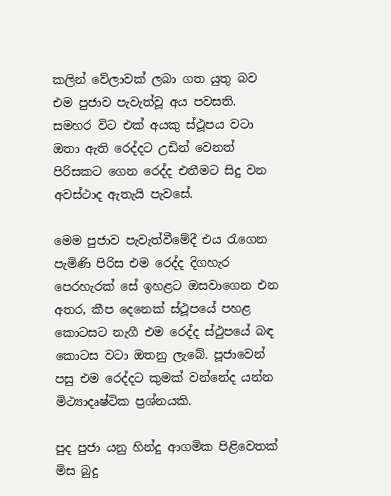කලින් වේලාවක් ලබා ගත යුතු බව එම පුජාව පැවැත්වූ අය පවසති. සමහර විට එක් අයකු ස්ථූපය වටා ඔතා ඇති රෙද්දට උඩින් වෙනත් පිරිසකට ගෙන රෙද්ද එතීමට සිදු වන අවස්ථාද ඇතැයි පැවසේ.

මෙම පුජාව පැවැත්වීමේදී එය රැගෙන පැමිණි පිරිස එම රෙද්ද දිගහැර පෙරහැරක් සේ ඉහළට ඔසවාගෙන එන අතර, කීප දෙනෙක් ස්ථූපයේ පහළ කොටසට නැගී එම රෙද්ද ස්ථුපයේ බඳ කොටස වටා ඔතනු ලැබේ. පූජාවෙන් පසු එම රෙද්දට කුමක් වන්නේද යන්න මිථ්‍යාදෘෂ්ටික ප්‍රශ්නයකි.

පුද පුජා යනු හින්දු ආගමික පිළිවෙතක් මිස බුදු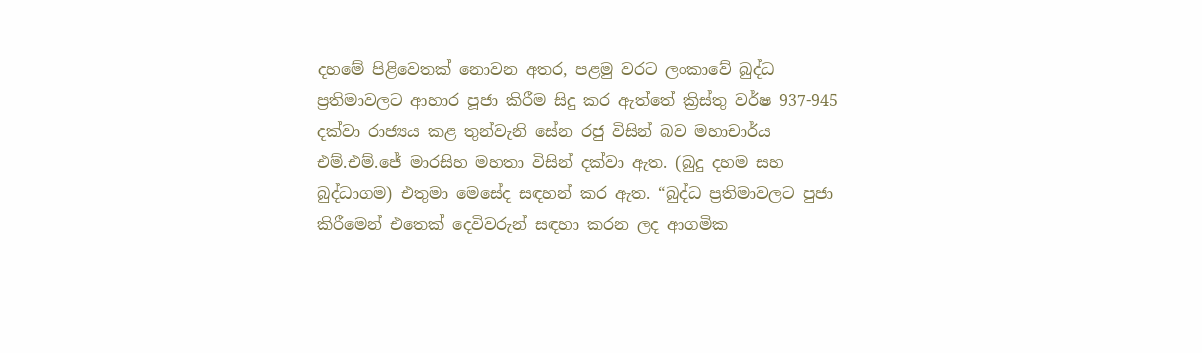දහමේ පිළිවෙතක් නොවන අතර, පළමු වරට ලංකාවේ බුද්ධ ප්‍රතිමාවලට ආහාර පූජා කිරීම සිදු කර ඇත්තේ ක්‍රිස්තු වර්ෂ 937-945 දක්වා රාජ්‍යය කළ තුන්වැනි සේන රජු විසින් බව මහාචාර්ය එම්.එම්.ජේ මාරසිහ මහතා විසින් දක්වා ඇත. (බුදු දහම සහ බුද්ධාගම) එතුමා මෙසේද සඳහන් කර ඇත. “බුද්ධ ප්‍රතිමාවලට පුජා කිරීමෙන් එතෙක් දෙවිවරුන් සඳහා කරන ලද ආගමික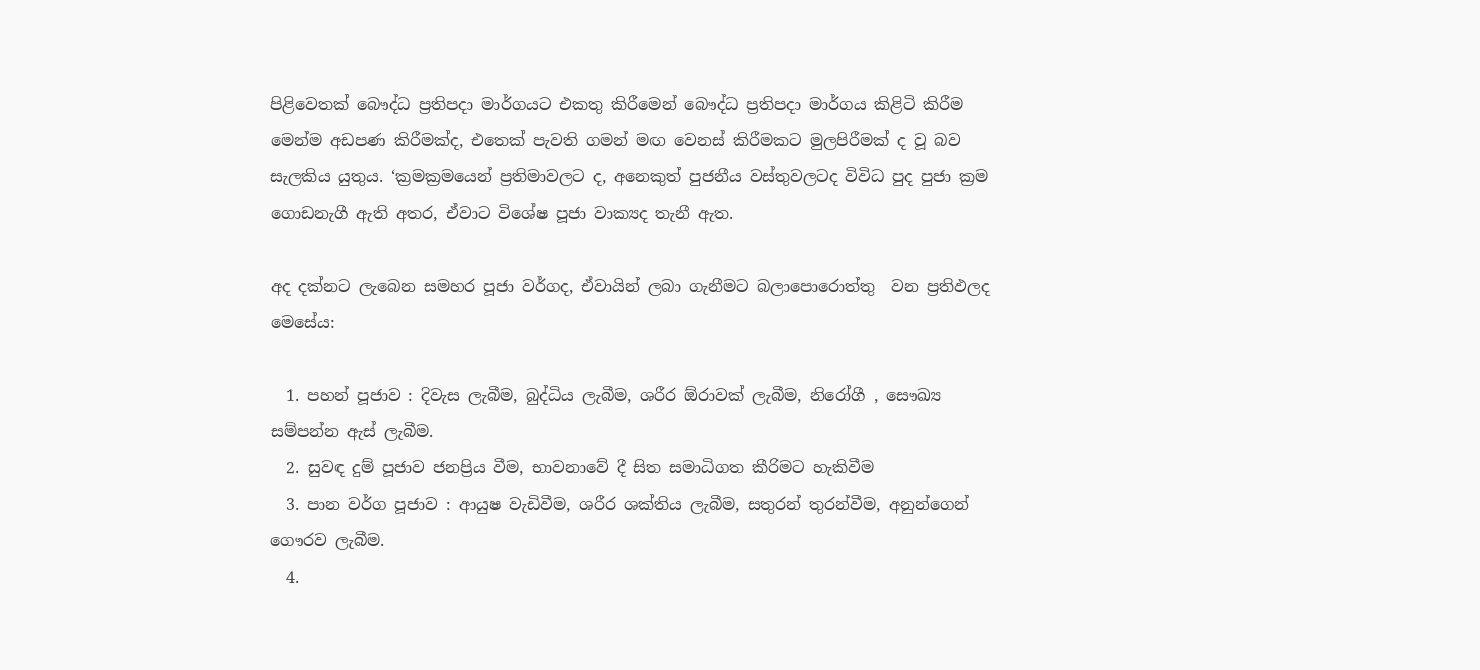පිළිවෙතක් බෞද්ධ ප්‍රතිපදා මාර්ගයට එකතු කිරීමෙන් බෞද්ධ ප්‍රතිපදා මාර්ගය කිළිටි කිරීම මෙන්ම අඩපණ කිරීමක්ද, එතෙක් පැවති ගමන් මඟ වෙනස් කිරීමකට මුලපිරීමක් ද වූ බව සැලකිය යුතුය. ‘ක්‍රමක්‍රමයෙන් ප්‍රතිමාවලට ද, අනෙකුත් පුජනීය වස්තුවලටද විවිධ පුද පුජා ක්‍රම ගොඩනැගී ඇති අතර, ඒවාට විශේෂ පූජා වාක්‍යද තැනී ඇත.

අද දක්නට ලැබෙන සමහර පූජා වර්ගද, ඒවායින් ලබා ගැනීමට බලාපොරොත්තු  වන ප්‍රතිඵලද මෙසේය:

  1. පහන් පූජාව : දිවැස ලැබීම, බුද්ධිය ලැබීම, ශරීර ඕරාවක් ලැබීම, නිරෝගී , සෞඛ්‍ය සම්පන්න ඇස් ලැබීම.
  2. සුවඳ දුම් පූජාව ජනප්‍රිය වීම, භාවනාවේ දී සිත සමාධිගත කීරිමට හැකිවීම
  3. පාන වර්ග පූජාව : ආයුෂ වැඩිවීම, ශරීර ශක්තිය ලැබීම, සතුරන් තුරන්වීම, අනුන්ගෙන් ගෞරව ලැබීම.
  4.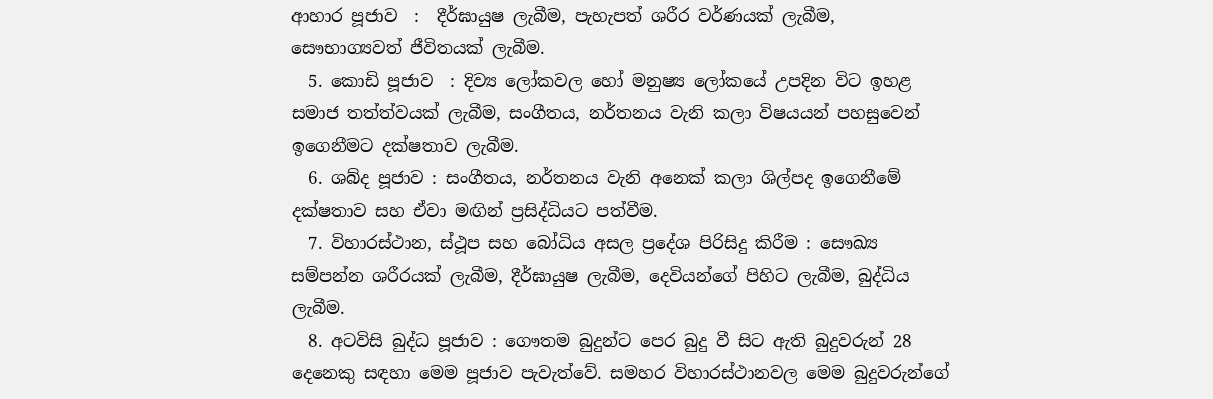ආහාර පූජාව  :  දීර්ඝායුෂ ලැබීම, පැහැපත් ශරීර වර්ණයක් ලැබීම, සෞභාග්‍යවත් ජීවිතයක් ලැබීම.
  5. කොඩි පූජාව  : දිව්‍ය ලෝකවල හෝ මනුෂ්‍ය ලෝකයේ උපදින විට ඉහළ සමාජ තත්ත්වයක් ලැබීම, සංගීතය, නර්තනය වැනි කලා විෂයයන් පහසුවෙන් ඉගෙනීමට දක්ෂතාව ලැබීම.
  6. ශබ්ද පූජාව : සංගීතය, නර්තනය වැනි අනෙක් කලා ශිල්පද ඉගෙනීමේ දක්ෂතාව සහ ඒවා මඟින් ප්‍රසිද්ධියට පත්වීම.
  7. විහාරස්ථාන, ස්ථූප සහ බෝධිය අසල ප්‍රදේශ පිරිසිදු කිරීම : සෞඛ්‍ය සම්පන්න ශරීරයක් ලැබීම, දීර්ඝායුෂ ලැබීම, දෙවියන්ගේ පිහිට ලැබීම, බුද්ධිය ලැබීම.
  8. අටවිසි බුද්ධ පූජාව : ගෞතම බුදුන්ට පෙර බුදු වී සිට ඇති බුදුවරුන් 28 දෙනෙකු සඳහා මෙම පූජාව පැවැත්වේ. සමහර විහාරස්ථානවල මෙම බුදුවරුන්ගේ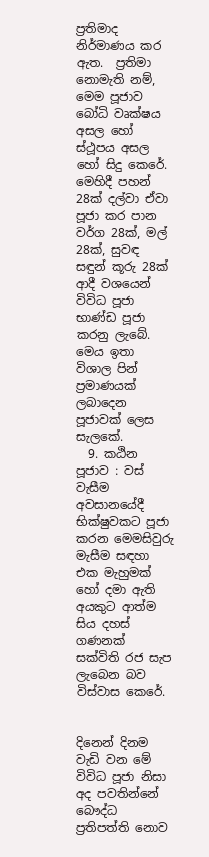ප්‍රතිමාද නිර්මාණය කර ඇත.  ප්‍රතිමා නොමැති නම්, මෙම පූජාව බෝධි වෘක්ෂය අසල හෝ ස්ථූපය අසල හෝ සිදු කෙරේ. මෙහිදී පහන් 28ක් දල්වා ඒවා පූජා කර පාන වර්ග 28ක්, මල් 28ක්, සුවඳ සඳුන් කූරු 28ක් ආදී වශයෙන් විවිධ පූජා භාණ්ඩ පූජා කරනු ලැබේ. මෙය ඉතා විශාල පින් ප්‍රමාණයක් ලබාදෙන පූජාවක් ලෙස සැලකේ.
  9. කඨින පූජාව : වස් වැසීම අවසානයේදී භික්ෂුවකට පූජා කරන මෙමසිවුරු මැසීම සඳහා එක මැහුමක් හෝ දමා ඇති අයකුට ආත්ම සිය දහස් ගණනක් සක්විති රජ සැප ලැබෙන බව විස්වාස කෙරේ.


දිනෙන් දිනම වැඩි වන මේ විවිධ පූජා නිසා අද පවතින්නේ බෞද්ධ ප්‍රතිපත්ති නොව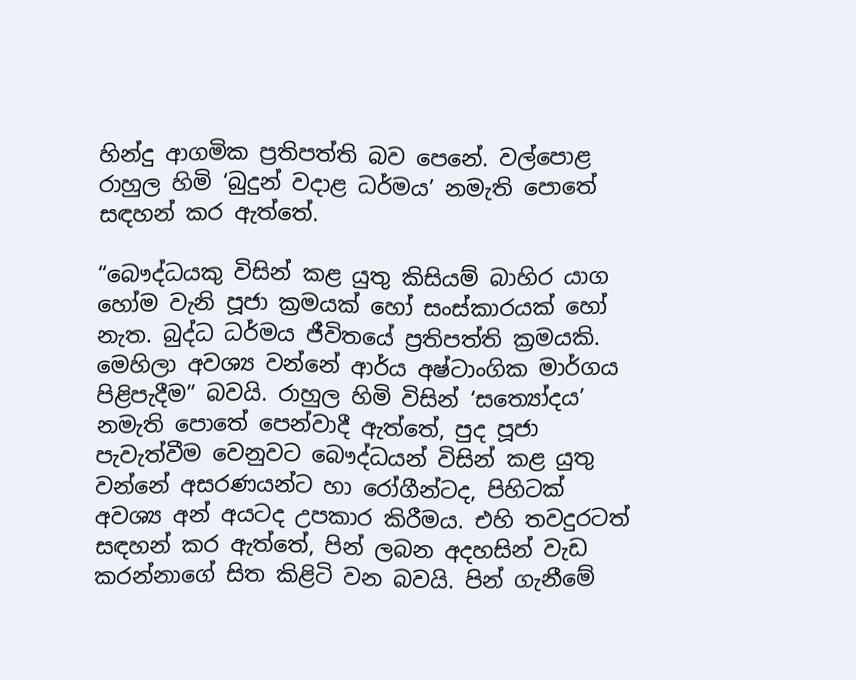හින්දු ආගමික ප්‍රතිපත්ති බව පෙනේ. වල්පොළ රාහුල හිමි ‘බුදුන් වදාළ ධර්මය’ නමැති පොතේ සඳහන් කර ඇත්තේ.

“බෞද්ධයකු විසින් කළ යුතු කිසියම් බාහිර යාග හෝම වැනි පූජා ක්‍රමයක් හෝ සංස්කාරයක් හෝ නැත. බුද්ධ ධර්මය ජීවිතයේ ප්‍රතිපත්ති ක්‍රමයකි. මෙහිලා අවශ්‍ය වන්නේ ආර්ය අෂ්ටාංගික මාර්ගය පිළිපැදීම” බවයි. රාහුල හිමි විසින් ‘සත්‍යෝදය’ නමැති පොතේ පෙන්වාදී ඇත්තේ, පුද පූජා පැවැත්වීම වෙනුවට බෞද්ධයන් විසින් කළ යුතු වන්නේ අසරණයන්ට හා රෝගීන්ටද, පිහිටක් අවශ්‍ය අන් අයටද උපකාර කිරීමය. එහි තවදුරටත් සඳහන් කර ඇත්තේ, පින් ලබන අදහසින් වැඩ කරන්නාගේ සිත කිළිටි වන බවයි. පින් ගැනීමේ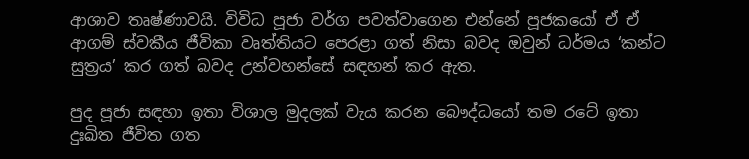ආශාව තෘෂ්ණාවයි. විවිධ පූජා වර්ග පවත්වාගෙන එන්නේ පූජකයෝ ඒ ඒ ආගම් ස්වකීය ජීවිකා වෘත්තියට පෙරළා ගත් නිසා බවද ඔවුන් ධර්මය ‘කන්ට සුත්‍රය’ කර ගත් බවද උන්වහන්සේ සඳහන් කර ඇත.

පුද පූජා සඳහා ඉතා විශාල මුදලක් වැය කරන බෞද්ධයෝ තම රටේ ඉතා දුඃඛිත ජීවිත ගත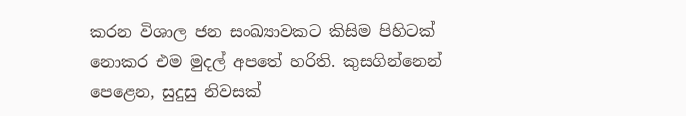කරන විශාල ජන සංඛ්‍යාවකට කිසිම පිහිටක් නොකර එම මුදල් අපතේ හරිති. කුසගින්නෙන් පෙළෙන, සුදුසු නිවසක්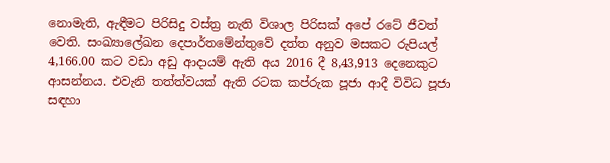නොමැති, ඇඳීමට පිරිසිදු වස්ත්‍ර නැති විශාල පිරිසක් අපේ රටේ ජීවත් වෙති. සංඛ්‍යාලේඛන දෙපාර්තමේන්තුවේ දත්ත අනුව මසකට රුපියල් 4,166.00 කට වඩා අඩු ආදායම් ඇති අය 2016 දී 8,43,913 දෙනෙකුට ආසන්නය. එවැනි තත්ත්වයක් ඇති රටක කප්රුක පූජා ආදී විවිධ පූජා සඳහා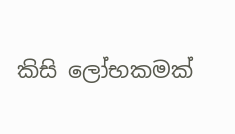කිසි ලෝභකමක්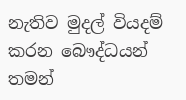නැතිව මුදල් වියදම් කරන බෞද්ධයන් තමන්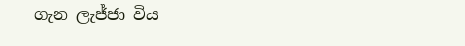ගැන ලැජ්ජා විය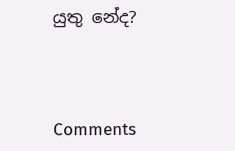යුතු නේද?



Comments